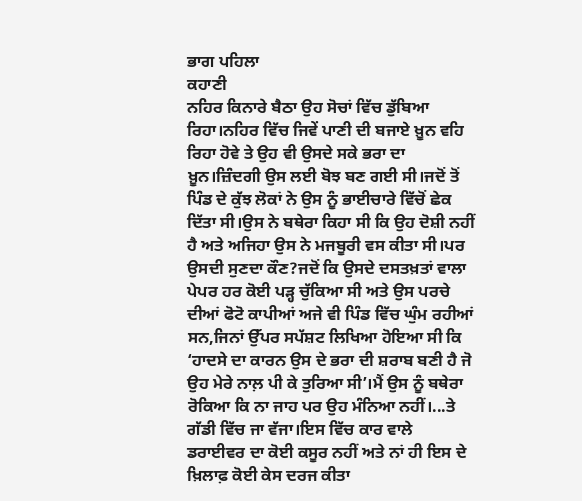ਭਾਗ ਪਹਿਲਾ
ਕਹਾਣੀ
ਨਹਿਰ ਕਿਨਾਰੇ ਬੈਠਾ ਉਹ ਸੋਚਾਂ ਵਿੱਚ ਡੁੱਬਿਆ ਰਿਹਾ।ਨਹਿਰ ਵਿੱਚ ਜਿਵੇਂ ਪਾਣੀ ਦੀ ਬਜਾਏ ਖ਼ੂਨ ਵਹਿ ਰਿਹਾ ਹੋਵੇ ਤੇ ਉਹ ਵੀ ਉਸਦੇ ਸਕੇ ਭਰਾ ਦਾ ਖ਼ੂਨ।ਜ਼ਿੰਦਗੀ ਉਸ ਲਈ ਬੋਝ ਬਣ ਗਈ ਸੀ।ਜਦੋਂ ਤੋਂ ਪਿੰਡ ਦੇ ਕੁੱਝ ਲੋਕਾਂ ਨੇ ਉਸ ਨੂੰ ਭਾਈਚਾਰੇ ਵਿੱਚੋਂ ਛੇਕ ਦਿੱਤਾ ਸੀ।ਉਸ ਨੇ ਬਥੇਰਾ ਕਿਹਾ ਸੀ ਕਿ ਉਹ ਦੋਸ਼ੀ ਨਹੀਂ ਹੈ ਅਤੇ ਅਜਿਹਾ ਉਸ ਨੇ ਮਜਬੂਰੀ ਵਸ ਕੀਤਾ ਸੀ।ਪਰ ਉਸਦੀ ਸੁਣਦਾ ਕੌਣ?ਜਦੋਂ ਕਿ ਉਸਦੇ ਦਸਤਖ਼ਤਾਂ ਵਾਲਾ ਪੇਪਰ ਹਰ ਕੋਈ ਪੜ੍ਹ ਚੁੱਕਿਆ ਸੀ ਅਤੇ ਉਸ ਪਰਚੇ ਦੀਆਂ ਫੋਟੋ ਕਾਪੀਆਂ ਅਜੇ ਵੀ ਪਿੰਡ ਵਿੱਚ ਘੁੰਮ ਰਹੀਆਂ ਸਨ,ਜਿਨਾਂ ਉੱਪਰ ਸਪੱਸ਼ਟ ਲਿਖਿਆ ਹੋਇਆ ਸੀ ਕਿ ‘ਹਾਦਸੇ ਦਾ ਕਾਰਨ ਉਸ ਦੇ ਭਰਾ ਦੀ ਸ਼ਰਾਬ ਬਣੀ ਹੈ ਜੋ ਉਹ ਮੇਰੇ ਨਾਲ਼ ਪੀ ਕੇ ਤੁਰਿਆ ਸੀ’।ਮੈਂ ਉਸ ਨੂੰ ਬਥੇਰਾ ਰੋਕਿਆ ਕਿ ਨਾ ਜਾਹ ਪਰ ਉਹ ਮੰਨਿਆ ਨਹੀਂ।...ਤੇ ਗੱਡੀ ਵਿੱਚ ਜਾ ਵੱਜਾ।ਇਸ ਵਿੱਚ ਕਾਰ ਵਾਲੇ ਡਰਾਈਵਰ ਦਾ ਕੋਈ ਕਸੂਰ ਨਹੀਂ ਅਤੇ ਨਾਂ ਹੀ ਇਸ ਦੇ ਖ਼ਿਲਾਫ਼ ਕੋਈ ਕੇਸ ਦਰਜ ਕੀਤਾ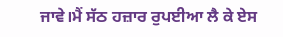ਜਾਵੇ।ਮੈਂ ਸੱਠ ਹਜ਼ਾਰ ਰੁਪਈਆ ਲੈ ਕੇ ਏਸ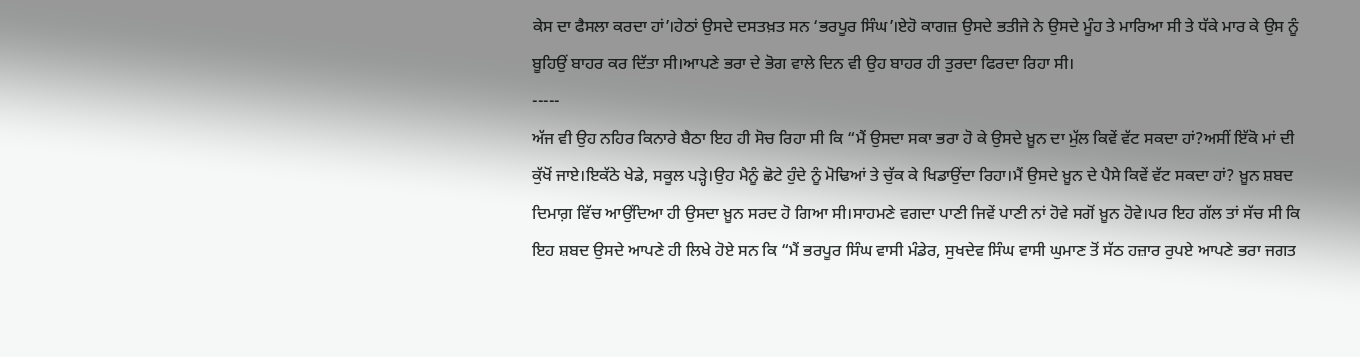ਕੇਸ ਦਾ ਫੈਸਲਾ ਕਰਦਾ ਹਾਂ’।ਹੇਠਾਂ ਉਸਦੇ ਦਸਤਖ਼ਤ ਸਨ ‘ਭਰਪੂਰ ਸਿੰਘ’।ਏਹੋ ਕਾਗਜ਼ ਉਸਦੇ ਭਤੀਜੇ ਨੇ ਉਸਦੇ ਮੂੰਹ ਤੇ ਮਾਰਿਆ ਸੀ ਤੇ ਧੱਕੇ ਮਾਰ ਕੇ ਉਸ ਨੂੰ ਬੂਹਿਉਂ ਬਾਹਰ ਕਰ ਦਿੱਤਾ ਸੀ।ਆਪਣੇ ਭਰਾ ਦੇ ਭੋਗ ਵਾਲੇ ਦਿਨ ਵੀ ਉਹ ਬਾਹਰ ਹੀ ਤੁਰਦਾ ਫਿਰਦਾ ਰਿਹਾ ਸੀ।
-----
ਅੱਜ ਵੀ ਉਹ ਨਹਿਰ ਕਿਨਾਰੇ ਬੈਠਾ ਇਹ ਹੀ ਸੋਚ ਰਿਹਾ ਸੀ ਕਿ “ਮੈਂ ਉਸਦਾ ਸਕਾ ਭਰਾ ਹੋ ਕੇ ਉਸਦੇ ਖ਼ੂਨ ਦਾ ਮੁੱਲ ਕਿਵੇਂ ਵੱਟ ਸਕਦਾ ਹਾਂ?ਅਸੀਂ ਇੱਕੋ ਮਾਂ ਦੀ ਕੁੱਖੋਂ ਜਾਏ।ਇਕੱਠੇ ਖੇਡੇ, ਸਕੂਲ ਪੜ੍ਹੇ।ਉਹ ਮੈਨੂੰ ਛੋਟੇ ਹੁੰਦੇ ਨੂੰ ਮੋਢਿਆਂ ਤੇ ਚੁੱਕ ਕੇ ਖਿਡਾਉਂਦਾ ਰਿਹਾ।ਮੈਂ ਉਸਦੇ ਖ਼ੂਨ ਦੇ ਪੈਸੇ ਕਿਵੇਂ ਵੱਟ ਸਕਦਾ ਹਾਂ? ਖ਼ੂਨ ਸ਼ਬਦ ਦਿਮਾਗ਼ ਵਿੱਚ ਆਉਂਦਿਆ ਹੀ ਉਸਦਾ ਖ਼ੂਨ ਸਰਦ ਹੋ ਗਿਆ ਸੀ।ਸਾਹਮਣੇ ਵਗਦਾ ਪਾਣੀ ਜਿਵੇਂ ਪਾਣੀ ਨਾਂ ਹੋਵੇ ਸਗੋਂ ਖ਼ੂਨ ਹੋਵੇ।ਪਰ ਇਹ ਗੱਲ ਤਾਂ ਸੱਚ ਸੀ ਕਿ ਇਹ ਸ਼ਬਦ ਉਸਦੇ ਆਪਣੇ ਹੀ ਲਿਖੇ ਹੋਏ ਸਨ ਕਿ “ਮੈਂ ਭਰਪੂਰ ਸਿੰਘ ਵਾਸੀ ਮੰਡੇਰ, ਸੁਖਦੇਵ ਸਿੰਘ ਵਾਸੀ ਘੁਮਾਣ ਤੋਂ ਸੱਠ ਹਜ਼ਾਰ ਰੁਪਏ ਆਪਣੇ ਭਰਾ ਜਗਤ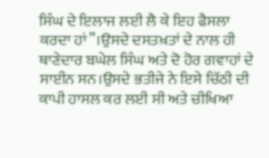ਸਿੰਘ ਦੇ ਇਲਾਜ ਲਈ ਲੈ ਕੇ ਇਹ ਫੈਸਲਾ ਕਰਦਾ ਹਾਂ”।ਉਸਦੇ ਦਸਤਖ਼ਤਾਂ ਦੇ ਨਾਲ ਹੀ ਥਾਣੇਦਾਰ ਬਘੇਲ ਸਿੰਘ ਅਤੇ ਦੋ ਹੋਰ ਗਵਾਹਾਂ ਦੇ ਸਾਈਨ ਸਨ।ਉਸਦੇ ਭਤੀਜੇ ਨੇ ਇਸੇ ਚਿੱਠੀ ਦੀ ਕਾਪੀ ਹਾਸਲ ਕਰ ਲਈ ਸੀ ਅਤੇ ਚੀਖਿਆ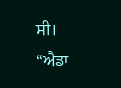ਸੀ।
“ਐਡਾ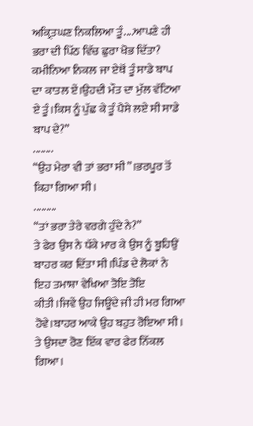ਅਕ੍ਰਿਤਘਣ ਨਿਕਲਿਆ ਤੂੰ....ਆਪਣੇ ਹੀ ਭਰਾ ਦੀ ਪਿੱਠ ਵਿੱਚ ਛੁਰਾ ਖੋਭ ਦਿੱਤਾ? ਕਮੀਨਿਆ ਨਿਕਲ ਜਾ ਏਥੋਂ ਤੂੰ ਸਾਡੇ ਬਾਪ ਦਾ ਕਾਤਲ ਏਂ।ਉਹਦੀ ਮੌਤ ਦਾ ਮੁੱਲ ਵੱਟਿਆ ਏ ਤੂੰ।ਕਿਸ ਨੂੰ ਪੁੱਛ ਕੇ ਤੂੰ ਪੈਸੇ ਲਏ ਸੀ ਸਾਡੇ ਬਾਪ ਦੇ?”
........
“ਉਹ ਮੇਰਾ ਵੀ ਤਾਂ ਭਰਾ ਸੀ”।ਭਰਪੂਰ ਤੋਂ ਕਿਹਾ ਗਿਆ ਸੀ।
.........
“ਤਾਂ ਭਰਾ ਤੇਰੇ ਵਰਗੇ ਹੁੰਦੇ ਨੇ?”
ਤੇ ਫੇਰ ਉਸ ਨੇ ਧੱਕੇ ਮਾਰ ਕੇ ਉਸ ਨੂੰ ਬੂਹਿਉਂ ਬਾਹਰ ਕਰ ਦਿੱਤਾ ਸੀ।ਪਿੰਡ ਦੇ ਲੋਕਾਂ ਨੇ ਇਹ ਤਮਾਸ਼ਾ ਵੇਖਿਆ ਤੋਇ ਤੋਇ ਕੀਤੀ।ਜਿਵੇਂ ਉਹ ਜਿਊਂਦੇ ਜੀ ਹੀ ਮਰ ਗਿਆ ਹੋਵੇ।ਬਾਹਰ ਆਕੇ ਉਹ ਬਹੁਤ ਰੋਇਆ ਸੀ। ਤੇ ਉਸਦਾ ਰੋਣ ਇੱਕ ਵਾਰ ਫੇਰ ਨਿੱਕਲ ਗਿਆ।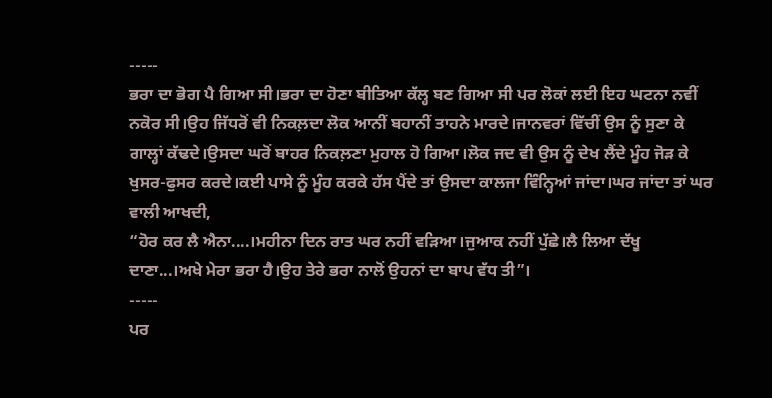-----
ਭਰਾ ਦਾ ਭੋਗ ਪੈ ਗਿਆ ਸੀ।ਭਰਾ ਦਾ ਹੋਣਾ ਬੀਤਿਆ ਕੱਲ੍ਹ ਬਣ ਗਿਆ ਸੀ ਪਰ ਲੋਕਾਂ ਲਈ ਇਹ ਘਟਨਾ ਨਵੀਂ ਨਕੋਰ ਸੀ।ਉਹ ਜਿੱਧਰੋਂ ਵੀ ਨਿਕਲ਼ਦਾ ਲੋਕ ਆਨੀਂ ਬਹਾਨੀਂ ਤਾਹਨੇ ਮਾਰਦੇ।ਜਾਨਵਰਾਂ ਵਿੱਚੀਂ ਉਸ ਨੂੰ ਸੁਣਾ ਕੇ ਗਾਲ੍ਹਾਂ ਕੱਢਦੇ।ਉਸਦਾ ਘਰੋਂ ਬਾਹਰ ਨਿਕਲ਼ਣਾ ਮੁਹਾਲ ਹੋ ਗਿਆ।ਲੋਕ ਜਦ ਵੀ ਉਸ ਨੂੰ ਦੇਖ ਲੈਂਦੇ ਮੂੰਹ ਜੋੜ ਕੇ ਖੁਸਰ-ਫੁਸਰ ਕਰਦੇ।ਕਈ ਪਾਸੇ ਨੂੰ ਮੂੰਹ ਕਰਕੇ ਹੱਸ ਪੈਂਦੇ ਤਾਂ ਉਸਦਾ ਕਾਲਜਾ ਵਿੰਨ੍ਹਿਆਂ ਜਾਂਦਾ।ਘਰ ਜਾਂਦਾ ਤਾਂ ਘਰ ਵਾਲੀ ਆਖਦੀ,
“ਹੋਰ ਕਰ ਲੈ ਐਨਾ....।ਮਹੀਨਾ ਦਿਨ ਰਾਤ ਘਰ ਨਹੀਂ ਵੜਿਆ।ਜੁਆਕ ਨਹੀਂ ਪੁੱਛੇ।ਲੈ ਲਿਆ ਦੱਖੂ ਦਾਣਾ...।ਅਖੇ ਮੇਰਾ ਭਰਾ ਹੈ।ਉਹ ਤੇਰੇ ਭਰਾ ਨਾਲੋਂ ਉਹਨਾਂ ਦਾ ਬਾਪ ਵੱਧ ਤੀ”।
-----
ਪਰ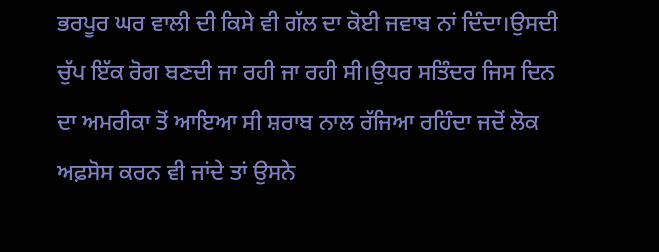ਭਰਪੂਰ ਘਰ ਵਾਲੀ ਦੀ ਕਿਸੇ ਵੀ ਗੱਲ ਦਾ ਕੋਈ ਜਵਾਬ ਨਾਂ ਦਿੰਦਾ।ਉਸਦੀ ਚੁੱਪ ਇੱਕ ਰੋਗ ਬਣਦੀ ਜਾ ਰਹੀ ਜਾ ਰਹੀ ਸੀ।ਉਧਰ ਸਤਿੰਦਰ ਜਿਸ ਦਿਨ ਦਾ ਅਮਰੀਕਾ ਤੋਂ ਆਇਆ ਸੀ ਸ਼ਰਾਬ ਨਾਲ ਰੱਜਿਆ ਰਹਿੰਦਾ ਜਦੋਂ ਲੋਕ ਅਫ਼ਸੋਸ ਕਰਨ ਵੀ ਜਾਂਦੇ ਤਾਂ ਉਸਨੇ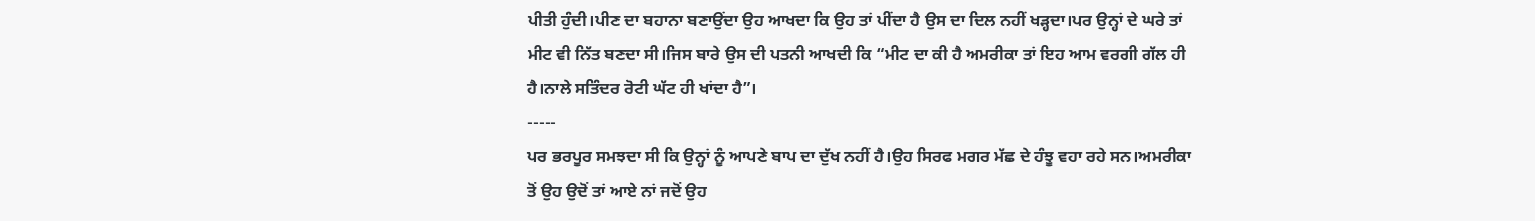ਪੀਤੀ ਹੁੰਦੀ।ਪੀਣ ਦਾ ਬਹਾਨਾ ਬਣਾਉਂਦਾ ਉਹ ਆਖਦਾ ਕਿ ਉਹ ਤਾਂ ਪੀਂਦਾ ਹੈ ਉਸ ਦਾ ਦਿਲ ਨਹੀਂ ਖੜ੍ਹਦਾ।ਪਰ ਉਨ੍ਹਾਂ ਦੇ ਘਰੇ ਤਾਂ ਮੀਟ ਵੀ ਨਿੱਤ ਬਣਦਾ ਸੀ।ਜਿਸ ਬਾਰੇ ਉਸ ਦੀ ਪਤਨੀ ਆਖਦੀ ਕਿ “ਮੀਟ ਦਾ ਕੀ ਹੈ ਅਮਰੀਕਾ ਤਾਂ ਇਹ ਆਮ ਵਰਗੀ ਗੱਲ ਹੀ ਹੈ।ਨਾਲੇ ਸਤਿੰਦਰ ਰੋਟੀ ਘੱਟ ਹੀ ਖਾਂਦਾ ਹੈ”।
-----
ਪਰ ਭਰਪੂਰ ਸਮਝਦਾ ਸੀ ਕਿ ਉਨ੍ਹਾਂ ਨੂੰ ਆਪਣੇ ਬਾਪ ਦਾ ਦੁੱਖ ਨਹੀਂ ਹੈ।ਉਹ ਸਿਰਫ ਮਗਰ ਮੱਛ ਦੇ ਹੰਝੂ ਵਹਾ ਰਹੇ ਸਨ।ਅਮਰੀਕਾ ਤੋਂ ਉਹ ਉਦੋਂ ਤਾਂ ਆਏ ਨਾਂ ਜਦੋਂ ਉਹ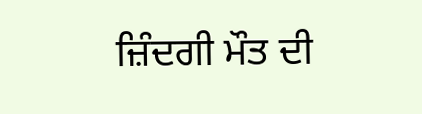ਜ਼ਿੰਦਗੀ ਮੌਤ ਦੀ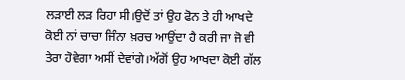ਲੜਾਈ ਲੜ ਰਿਹਾ ਸੀ।ਉਦੋਂ ਤਾਂ ਉਹ ਫੋਨ ਤੇ ਹੀ ਆਖਦੇ ਕੋਈ ਨਾਂ ਚਾਚਾ ਜਿੰਨਾ ਖ਼ਰਚ ਆਉਂਦਾ ਹੈ ਕਰੀ ਜਾ ਜੋ ਵੀ ਤੇਰਾ ਹੋਵੇਗਾ ਅਸੀਂ ਦੇਵਾਂਗੇ।ਅੱਗੋਂ ਉਹ ਆਖਦਾ ਕੋਈ ਗੱਲ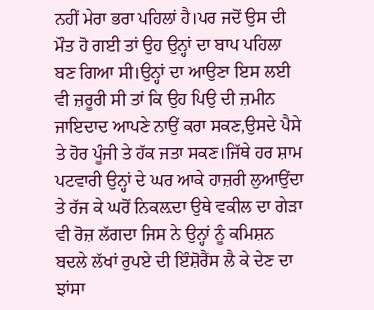ਨਹੀਂ ਮੇਰਾ ਭਰਾ ਪਹਿਲਾਂ ਹੈ।ਪਰ ਜਦੋਂ ਉਸ ਦੀ ਮੌਤ ਹੋ ਗਈ ਤਾਂ ਉਹ ਉਨ੍ਹਾਂ ਦਾ ਬਾਪ ਪਹਿਲਾ ਬਣ ਗਿਆ ਸੀ।ਉਨ੍ਹਾਂ ਦਾ ਆਉਣਾ ਇਸ ਲਈ ਵੀ ਜ਼ਰੂਰੀ ਸੀ ਤਾਂ ਕਿ ਉਹ ਪਿਉ ਦੀ ਜ਼ਮੀਨ ਜਾਇਦਾਦ ਆਪਣੇ ਨਾਉਂ ਕਰਾ ਸਕਣ,ਉਸਦੇ ਪੈਸੇ ਤੇ ਹੋਰ ਪੂੰਜੀ ਤੇ ਹੱਕ ਜਤਾ ਸਕਣ।ਜਿੱਥੇ ਹਰ ਸ਼ਾਮ ਪਟਵਾਰੀ ਉਨ੍ਹਾਂ ਦੇ ਘਰ ਆਕੇ ਹਾਜ਼ਰੀ ਲੁਆਉਂਦਾ ਤੇ ਰੱਜ ਕੇ ਘਰੋਂ ਨਿਕਲ਼ਦਾ ਉਥੇ ਵਕੀਲ ਦਾ ਗੇੜਾ ਵੀ ਰੋਜ਼ ਲੱਗਦਾ ਜਿਸ ਨੇ ਉਨ੍ਹਾਂ ਨੂੰ ਕਮਿਸ਼ਨ ਬਦਲੇ ਲੱਖਾਂ ਰੁਪਏ ਦੀ ਇੰਸ਼ੋਰੈਂਸ ਲੈ ਕੇ ਦੇਣ ਦਾ ਝਾਂਸਾ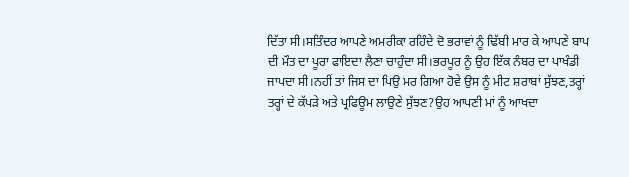ਦਿੱਤਾ ਸੀ।ਸਤਿੰਦਰ ਆਪਣੇ ਅਮਰੀਕਾ ਰਹਿੰਦੇ ਦੋ ਭਰਾਵਾਂ ਨੂੰ ਢਿੱਬੀ ਮਾਰ ਕੇ ਆਪਣੇ ਬਾਪ ਦੀ ਮੌਤ ਦਾ ਪੂਰਾ ਫਾਇਦਾ ਲੈਣਾ ਚਾਹੁੰਦਾ ਸੀ।ਭਰਪੂਰ ਨੂੰ ਉਹ ਇੱਕ ਨੰਬਰ ਦਾ ਪਾਖੰਡੀ ਜਾਪਦਾ ਸੀ।ਨਹੀਂ ਤਾਂ ਜਿਸ ਦਾ ਪਿਉ ਮਰ ਗਿਆ ਹੋਵੇ ਉਸ ਨੂੰ ਮੀਟ ਸ਼ਰਾਬਾਂ ਸੁੱਝਣ,ਤਰ੍ਹਾਂ ਤਰ੍ਹਾਂ ਦੇ ਕੱਪੜੇ ਅਤੇ ਪ੍ਰਫਿਊਮ ਲਾਉਣੇ ਸੁੱਝਣ?ਉਹ ਆਪਣੀ ਮਾਂ ਨੂੰ ਆਖਦਾ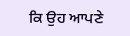ਕਿ ਉਹ ਆਪਣੇ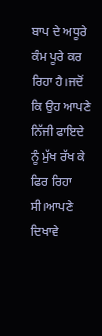ਬਾਪ ਦੇ ਅਧੂਰੇ ਕੰਮ ਪੂਰੇ ਕਰ ਰਿਹਾ ਹੈ।ਜਦੋਂ ਕਿ ਉਹ ਆਪਣੇ ਨਿੱਜੀ ਫਾਇਦੇ ਨੂੰ ਮੁੱਖ ਰੱਖ ਕੇ ਫਿਰ ਰਿਹਾ ਸੀ।ਆਪਣੇ ਦਿਖਾਵੇ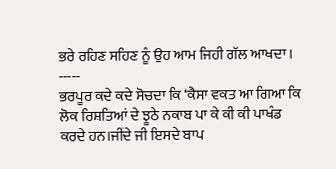ਭਰੇ ਰਹਿਣ ਸਹਿਣ ਨੂੰ ਉਹ ਆਮ ਜਿਹੀ ਗੱਲ ਆਖਦਾ।
-----
ਭਰਪੂਰ ਕਦੇ ਕਦੇ ਸੋਚਦਾ ਕਿ ‘ਕੈਸਾ ਵਕਤ ਆ ਗਿਆ ਕਿ ਲੋਕ ਰਿਸ਼ਤਿਆਂ ਦੇ ਝੂਠੇ ਨਕਾਬ ਪਾ ਕੇ ਕੀ ਕੀ ਪਾਖੰਡ ਕਰਦੇ ਹਨ।ਜੀਂਦੇ ਜੀ ਇਸਦੇ ਬਾਪ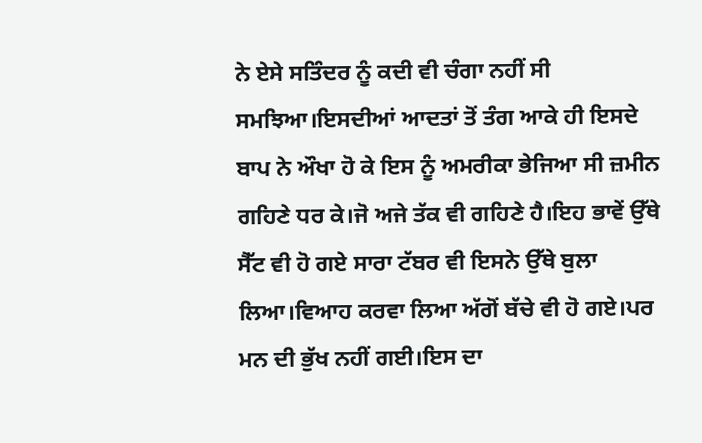ਨੇ ਏਸੇ ਸਤਿੰਦਰ ਨੂੰ ਕਦੀ ਵੀ ਚੰਗਾ ਨਹੀਂ ਸੀ ਸਮਝਿਆ।ਇਸਦੀਆਂ ਆਦਤਾਂ ਤੋਂ ਤੰਗ ਆਕੇ ਹੀ ਇਸਦੇ ਬਾਪ ਨੇ ਔਖਾ ਹੋ ਕੇ ਇਸ ਨੂੰ ਅਮਰੀਕਾ ਭੇਜਿਆ ਸੀ ਜ਼ਮੀਨ ਗਹਿਣੇ ਧਰ ਕੇ।ਜੋ ਅਜੇ ਤੱਕ ਵੀ ਗਹਿਣੇ ਹੈ।ਇਹ ਭਾਵੇਂ ਉੱਥੇ ਸੈੱਟ ਵੀ ਹੋ ਗਏ ਸਾਰਾ ਟੱਬਰ ਵੀ ਇਸਨੇ ਉੱਥੇ ਬੁਲਾ ਲਿਆ।ਵਿਆਹ ਕਰਵਾ ਲਿਆ ਅੱਗੋਂ ਬੱਚੇ ਵੀ ਹੋ ਗਏ।ਪਰ ਮਨ ਦੀ ਭੁੱਖ ਨਹੀਂ ਗਈ।ਇਸ ਦਾ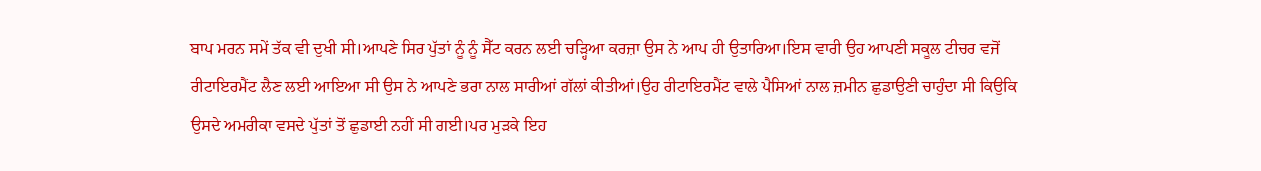ਬਾਪ ਮਰਨ ਸਮੇਂ ਤੱਕ ਵੀ ਦੁਖੀ ਸੀ।ਆਪਣੇ ਸਿਰ ਪੁੱਤਾਂ ਨੂੰ ਨੂੰ ਸੈੱਟ ਕਰਨ ਲਈ ਚੜ੍ਹਿਆ ਕਰਜ਼ਾ ਉਸ ਨੇ ਆਪ ਹੀ ਉਤਾਰਿਆ।ਇਸ ਵਾਰੀ ਉਹ ਆਪਣੀ ਸਕੂਲ ਟੀਚਰ ਵਜੋਂ ਰੀਟਾਇਰਮੈਂਟ ਲੈਣ ਲਈ ਆਇਆ ਸੀ ਉਸ ਨੇ ਆਪਣੇ ਭਰਾ ਨਾਲ ਸਾਰੀਆਂ ਗੱਲਾਂ ਕੀਤੀਆਂ।ਉਹ ਰੀਟਾਇਰਮੈਂਟ ਵਾਲੇ ਪੈਸਿਆਂ ਨਾਲ ਜ਼ਮੀਨ ਛੁਡਾਉਣੀ ਚਾਹੁੰਦਾ ਸੀ ਕਿਉਕਿ ਉਸਦੇ ਅਮਰੀਕਾ ਵਸਦੇ ਪੁੱਤਾਂ ਤੋਂ ਛੁਡਾਈ ਨਹੀਂ ਸੀ ਗਈ।ਪਰ ਮੁੜਕੇ ਇਹ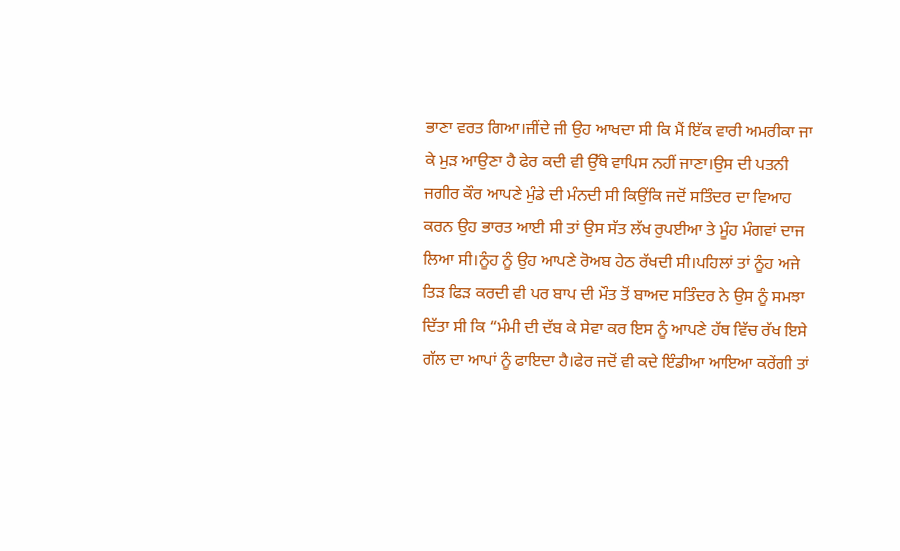ਭਾਣਾ ਵਰਤ ਗਿਆ।ਜੀਂਦੇ ਜੀ ਉਹ ਆਖਦਾ ਸੀ ਕਿ ਮੈਂ ਇੱਕ ਵਾਰੀ ਅਮਰੀਕਾ ਜਾ ਕੇ ਮੁੜ ਆਉਣਾ ਹੈ ਫੇਰ ਕਦੀ ਵੀ ਉੱਥੇ ਵਾਪਿਸ ਨਹੀਂ ਜਾਣਾ।ਉਸ ਦੀ ਪਤਨੀ ਜਗੀਰ ਕੌਰ ਆਪਣੇ ਮੁੰਡੇ ਦੀ ਮੰਨਦੀ ਸੀ ਕਿਉਂਕਿ ਜਦੋਂ ਸਤਿੰਦਰ ਦਾ ਵਿਆਹ ਕਰਨ ਉਹ ਭਾਰਤ ਆਈ ਸੀ ਤਾਂ ਉਸ ਸੱਤ ਲੱਖ ਰੁਪਈਆ ਤੇ ਮੂੰਹ ਮੰਗਵਾਂ ਦਾਜ ਲਿਆ ਸੀ।ਨੂੰਹ ਨੂੰ ਉਹ ਆਪਣੇ ਰੋਅਬ ਹੇਠ ਰੱਖਦੀ ਸੀ।ਪਹਿਲਾਂ ਤਾਂ ਨੂੰਹ ਅਜੇ ਤਿੜ ਫਿੜ ਕਰਦੀ ਵੀ ਪਰ ਬਾਪ ਦੀ ਮੌਤ ਤੋਂ ਬਾਅਦ ਸਤਿੰਦਰ ਨੇ ਉਸ ਨੂੰ ਸਮਝਾ ਦਿੱਤਾ ਸੀ ਕਿ “ਮੰਮੀ ਦੀ ਦੱਬ ਕੇ ਸੇਵਾ ਕਰ ਇਸ ਨੂੰ ਆਪਣੇ ਹੱਥ ਵਿੱਚ ਰੱਖ ਇਸੇ ਗੱਲ ਦਾ ਆਪਾਂ ਨੂੰ ਫਾਇਦਾ ਹੈ।ਫੇਰ ਜਦੋਂ ਵੀ ਕਦੇ ਇੰਡੀਆ ਆਇਆ ਕਰੇਂਗੀ ਤਾਂ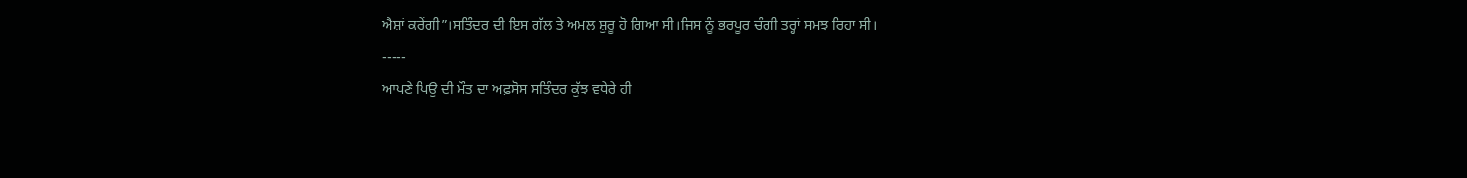ਐਸ਼ਾਂ ਕਰੇਂਗੀ”।ਸਤਿੰਦਰ ਦੀ ਇਸ ਗੱਲ ਤੇ ਅਮਲ ਸ਼ੁਰੂ ਹੋ ਗਿਆ ਸੀ।ਜਿਸ ਨੂੰ ਭਰਪੂਰ ਚੰਗੀ ਤਰ੍ਹਾਂ ਸਮਝ ਰਿਹਾ ਸੀ।
-----
ਆਪਣੇ ਪਿਉ ਦੀ ਮੌਤ ਦਾ ਅਫ਼ਸੋਸ ਸਤਿੰਦਰ ਕੁੱਝ ਵਧੇਰੇ ਹੀ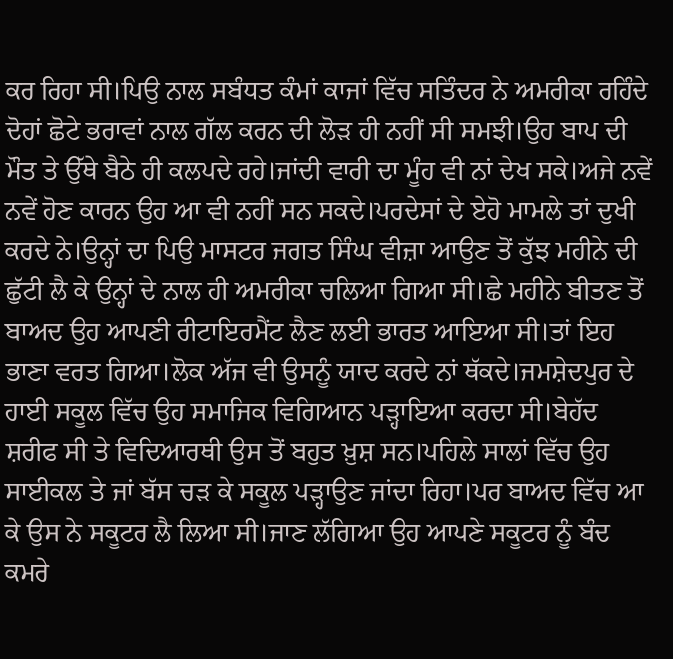ਕਰ ਰਿਹਾ ਸੀ।ਪਿਉ ਨਾਲ ਸਬੰਧਤ ਕੰਮਾਂ ਕਾਜਾਂ ਵਿੱਚ ਸਤਿੰਦਰ ਨੇ ਅਮਰੀਕਾ ਰਹਿੰਦੇ ਦੋਹਾਂ ਛੋਟੇ ਭਰਾਵਾਂ ਨਾਲ ਗੱਲ ਕਰਨ ਦੀ ਲੋੜ ਹੀ ਨਹੀਂ ਸੀ ਸਮਝੀ।ਉਹ ਬਾਪ ਦੀ ਮੌਤ ਤੇ ਉੱਥੇ ਬੈਠੇ ਹੀ ਕਲਪਦੇ ਰਹੇ।ਜਾਂਦੀ ਵਾਰੀ ਦਾ ਮੂੰਹ ਵੀ ਨਾਂ ਦੇਖ ਸਕੇ।ਅਜੇ ਨਵੇਂ ਨਵੇਂ ਹੋਣ ਕਾਰਨ ਉਹ ਆ ਵੀ ਨਹੀਂ ਸਨ ਸਕਦੇ।ਪਰਦੇਸਾਂ ਦੇ ਏਹੋ ਮਾਮਲੇ ਤਾਂ ਦੁਖੀ ਕਰਦੇ ਨੇ।ਉਨ੍ਹਾਂ ਦਾ ਪਿਉ ਮਾਸਟਰ ਜਗਤ ਸਿੰਘ ਵੀਜ਼ਾ ਆਉਣ ਤੋਂ ਕੁੱਝ ਮਹੀਨੇ ਦੀ ਛੁੱਟੀ ਲੈ ਕੇ ਉਨ੍ਹਾਂ ਦੇ ਨਾਲ ਹੀ ਅਮਰੀਕਾ ਚਲਿਆ ਗਿਆ ਸੀ।ਛੇ ਮਹੀਨੇ ਬੀਤਣ ਤੋਂ ਬਾਅਦ ਉਹ ਆਪਣੀ ਰੀਟਾਇਰਮੈਂਟ ਲੈਣ ਲਈ ਭਾਰਤ ਆਇਆ ਸੀ।ਤਾਂ ਇਹ ਭਾਣਾ ਵਰਤ ਗਿਆ।ਲੋਕ ਅੱਜ ਵੀ ਉਸਨੂੰ ਯਾਦ ਕਰਦੇ ਨਾਂ ਥੱਕਦੇ।ਜਮਸ਼ੇਦਪੁਰ ਦੇ ਹਾਈ ਸਕੂਲ ਵਿੱਚ ਉਹ ਸਮਾਜਿਕ ਵਿਗਿਆਨ ਪੜ੍ਹਾਇਆ ਕਰਦਾ ਸੀ।ਬੇਹੱਦ ਸ਼ਰੀਫ ਸੀ ਤੇ ਵਿਦਿਆਰਥੀ ਉਸ ਤੋਂ ਬਹੁਤ ਖ਼ੁਸ਼ ਸਨ।ਪਹਿਲੇ ਸਾਲਾਂ ਵਿੱਚ ਉਹ ਸਾਈਕਲ ਤੇ ਜਾਂ ਬੱਸ ਚੜ ਕੇ ਸਕੂਲ ਪੜ੍ਹਾਉਣ ਜਾਂਦਾ ਰਿਹਾ।ਪਰ ਬਾਅਦ ਵਿੱਚ ਆ ਕੇ ਉਸ ਨੇ ਸਕੂਟਰ ਲੈ ਲਿਆ ਸੀ।ਜਾਣ ਲੱਗਿਆ ਉਹ ਆਪਣੇ ਸਕੂਟਰ ਨੂੰ ਬੰਦ ਕਮਰੇ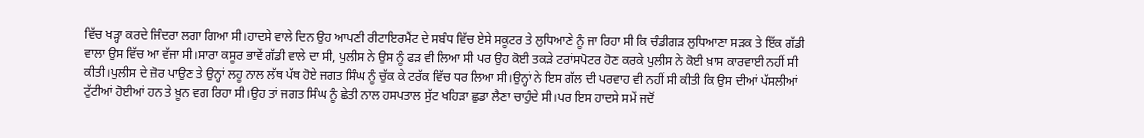ਵਿੱਚ ਖੜ੍ਹਾ ਕਰਦੇ ਜਿੰਦਰਾ ਲਗਾ ਗਿਆ ਸੀ।ਹਾਦਸੇ ਵਾਲੇ ਦਿਨ ਉਹ ਆਪਣੀ ਰੀਟਾਇਰਮੈਂਟ ਦੇ ਸਬੰਧ ਵਿੱਚ ਏਸੇ ਸਕੂਟਰ ਤੇ ਲੁਧਿਆਣੇ ਨੂੰ ਜਾ ਰਿਹਾ ਸੀ ਕਿ ਚੰਡੀਗੜ ਲੁਧਿਆਣਾ ਸੜਕ ਤੇ ਇੱਕ ਗੱਡੀ ਵਾਲਾ ਉਸ ਵਿੱਚ ਆ ਵੱਜਾ ਸੀ।ਸਾਰਾ ਕਸੂਰ ਭਾਵੇਂ ਗੱਡੀ ਵਾਲੇ ਦਾ ਸੀ, ਪੁਲੀਸ ਨੇ ਉਸ ਨੂੰ ਫੜ ਵੀ ਲਿਆ ਸੀ ਪਰ ਉਹ ਕੋਈ ਤਕੜੇ ਟਰਾਂਸਪੋਟਰ ਹੋਣ ਕਰਕੇ ਪੁਲੀਸ ਨੇ ਕੋਈ ਖ਼ਾਸ ਕਾਰਵਾਈ ਨਹੀਂ ਸੀ ਕੀਤੀ।ਪੁਲੀਸ ਦੇ ਜ਼ੋਰ ਪਾਉਣ ਤੇ ਉਨ੍ਹਾਂ ਲਹੂ ਨਾਲ ਲੱਥ ਪੱਥ ਹੋਏ ਜਗਤ ਸਿੰਘ ਨੂੰ ਚੁੱਕ ਕੇ ਟਰੱਕ ਵਿੱਚ ਧਰ ਲਿਆ ਸੀ।ਉਨ੍ਹਾਂ ਨੇ ਇਸ ਗੱਲ ਦੀ ਪਰਵਾਹ ਵੀ ਨਹੀਂ ਸੀ ਕੀਤੀ ਕਿ ਉਸ ਦੀਆਂ ਪੱਸਲੀਆਂ ਟੁੱਟੀਆਂ ਹੋਈਆਂ ਹਨ ਤੇ ਖ਼ੂਨ ਵਗ ਰਿਹਾ ਸੀ।ਉਹ ਤਾਂ ਜਗਤ ਸਿੰਘ ਨੂੰ ਛੇਤੀ ਨਾਲ ਹਸਪਤਾਲ ਸੁੱਟ ਖਹਿੜਾ ਛੁਡਾ ਲੈਣਾ ਚਾਹੁੰਦੇ ਸੀ।ਪਰ ਇਸ ਹਾਦਸੇ ਸਮੇਂ ਜਦੋਂ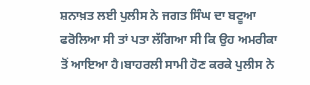ਸ਼ਨਾਖ਼ਤ ਲਈ ਪੁਲੀਸ ਨੇ ਜਗਤ ਸਿੰਘ ਦਾ ਬਟੂਆ ਫਰੋਲਿਆ ਸੀ ਤਾਂ ਪਤਾ ਲੱਗਿਆ ਸੀ ਕਿ ਉਹ ਅਮਰੀਕਾ ਤੋਂ ਆਇਆ ਹੈ।ਬਾਹਰਲੀ ਸਾਮੀ ਹੋਣ ਕਰਕੇ ਪੁਲੀਸ ਨੇ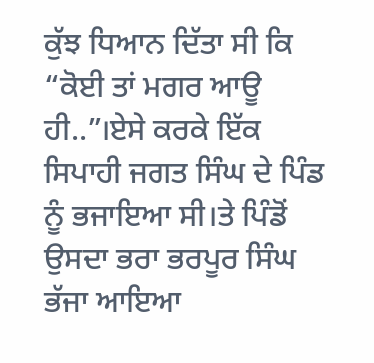ਕੁੱਝ ਧਿਆਨ ਦਿੱਤਾ ਸੀ ਕਿ “ਕੋਈ ਤਾਂ ਮਗਰ ਆਊ ਹੀ..”।ਏਸੇ ਕਰਕੇ ਇੱਕ ਸਿਪਾਹੀ ਜਗਤ ਸਿੰਘ ਦੇ ਪਿੰਡ ਨੂੰ ਭਜਾਇਆ ਸੀ।ਤੇ ਪਿੰਡੋਂ ਉਸਦਾ ਭਰਾ ਭਰਪੂਰ ਸਿੰਘ ਭੱਜਾ ਆਇਆ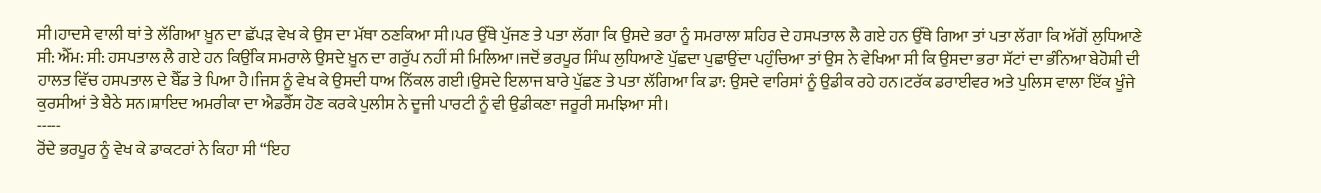ਸੀ।ਹਾਦਸੇ ਵਾਲੀ ਥਾਂ ਤੇ ਲੱਗਿਆ ਖ਼ੂਨ ਦਾ ਛੱਪੜ ਵੇਖ ਕੇ ਉਸ ਦਾ ਮੱਥਾ ਠਣਕਿਆ ਸੀ।ਪਰ ਉੱਥੇ ਪੁੱਜਣ ਤੇ ਪਤਾ ਲੱਗਾ ਕਿ ਉਸਦੇ ਭਰਾ ਨੂੰ ਸਮਰਾਲਾ ਸ਼ਹਿਰ ਦੇ ਹਸਪਤਾਲ ਲੈ ਗਏ ਹਨ ਉੱਥੇ ਗਿਆ ਤਾਂ ਪਤਾ ਲੱਗਾ ਕਿ ਅੱਗੋਂ ਲੁਧਿਆਣੇ ਸੀ: ਐੱਮ: ਸੀ: ਹਸਪਤਾਲ ਲੈ ਗਏ ਹਨ ਕਿਉਂਕਿ ਸਮਰਾਲੇ ਉਸਦੇ ਖ਼ੂਨ ਦਾ ਗਰੁੱਪ ਨਹੀਂ ਸੀ ਮਿਲਿਆ।ਜਦੋਂ ਭਰਪੂਰ ਸਿੰਘ ਲੁਧਿਆਣੇ ਪੁੱਛਦਾ ਪੁਛਾਉਂਦਾ ਪਹੁੰਚਿਆ ਤਾਂ ਉਸ ਨੇ ਵੇਖਿਆ ਸੀ ਕਿ ਉਸਦਾ ਭਰਾ ਸੱਟਾਂ ਦਾ ਭੰਨਿਆ ਬੇਹੋਸ਼ੀ ਦੀ ਹਾਲਤ ਵਿੱਚ ਹਸਪਤਾਲ ਦੇ ਬੈੱਡ ਤੇ ਪਿਆ ਹੈ।ਜਿਸ ਨੂੰ ਵੇਖ ਕੇ ਉਸਦੀ ਧਾਅ ਨਿੱਕਲ ਗਈ।ਉਸਦੇ ਇਲਾਜ ਬਾਰੇ ਪੁੱਛਣ ਤੇ ਪਤਾ ਲੱਗਿਆ ਕਿ ਡਾ: ਉਸਦੇ ਵਾਰਿਸਾਂ ਨੂੰ ਉਡੀਕ ਰਹੇ ਹਨ।ਟਰੱਕ ਡਰਾਈਵਰ ਅਤੇ ਪੁਲਿਸ ਵਾਲਾ ਇੱਕ ਖੂੰਜੇ ਕੁਰਸੀਆਂ ਤੇ ਬੈਠੇ ਸਨ।ਸ਼ਾਇਦ ਅਮਰੀਕਾ ਦਾ ਐਡਰੈੱਸ ਹੋਣ ਕਰਕੇ ਪੁਲੀਸ ਨੇ ਦੂਜੀ ਪਾਰਟੀ ਨੂੰ ਵੀ ਉਡੀਕਣਾ ਜਰੂਰੀ ਸਮਝਿਆ ਸੀ।
-----
ਰੋਂਦੇ ਭਰਪੂਰ ਨੂੰ ਵੇਖ ਕੇ ਡਾਕਟਰਾਂ ਨੇ ਕਿਹਾ ਸੀ “ਇਹ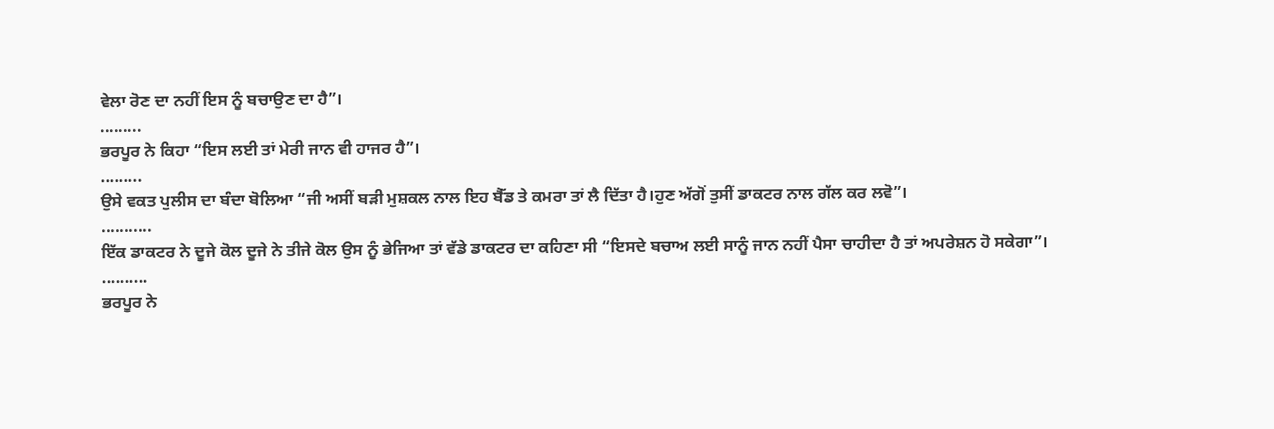ਵੇਲਾ ਰੋਣ ਦਾ ਨਹੀਂ ਇਸ ਨੂੰ ਬਚਾਉਣ ਦਾ ਹੈ”।
.........
ਭਰਪੂਰ ਨੇ ਕਿਹਾ “ਇਸ ਲਈ ਤਾਂ ਮੇਰੀ ਜਾਨ ਵੀ ਹਾਜਰ ਹੈ”।
.........
ਉਸੇ ਵਕਤ ਪੁਲੀਸ ਦਾ ਬੰਦਾ ਬੋਲਿਆ “ਜੀ ਅਸੀਂ ਬੜੀ ਮੁਸ਼ਕਲ ਨਾਲ ਇਹ ਬੈੱਡ ਤੇ ਕਮਰਾ ਤਾਂ ਲੈ ਦਿੱਤਾ ਹੈ।ਹੁਣ ਅੱਗੋਂ ਤੁਸੀਂ ਡਾਕਟਰ ਨਾਲ ਗੱਲ ਕਰ ਲਵੋ”।
...........
ਇੱਕ ਡਾਕਟਰ ਨੇ ਦੂਜੇ ਕੋਲ ਦੂਜੇ ਨੇ ਤੀਜੇ ਕੋਲ ਉਸ ਨੂੰ ਭੇਜਿਆ ਤਾਂ ਵੱਡੇ ਡਾਕਟਰ ਦਾ ਕਹਿਣਾ ਸੀ “ਇਸਦੇ ਬਚਾਅ ਲਈ ਸਾਨੂੰ ਜਾਨ ਨਹੀਂ ਪੈਸਾ ਚਾਹੀਦਾ ਹੈ ਤਾਂ ਅਪਰੇਸ਼ਨ ਹੋ ਸਕੇਗਾ”।
..........
ਭਰਪੂਰ ਨੇ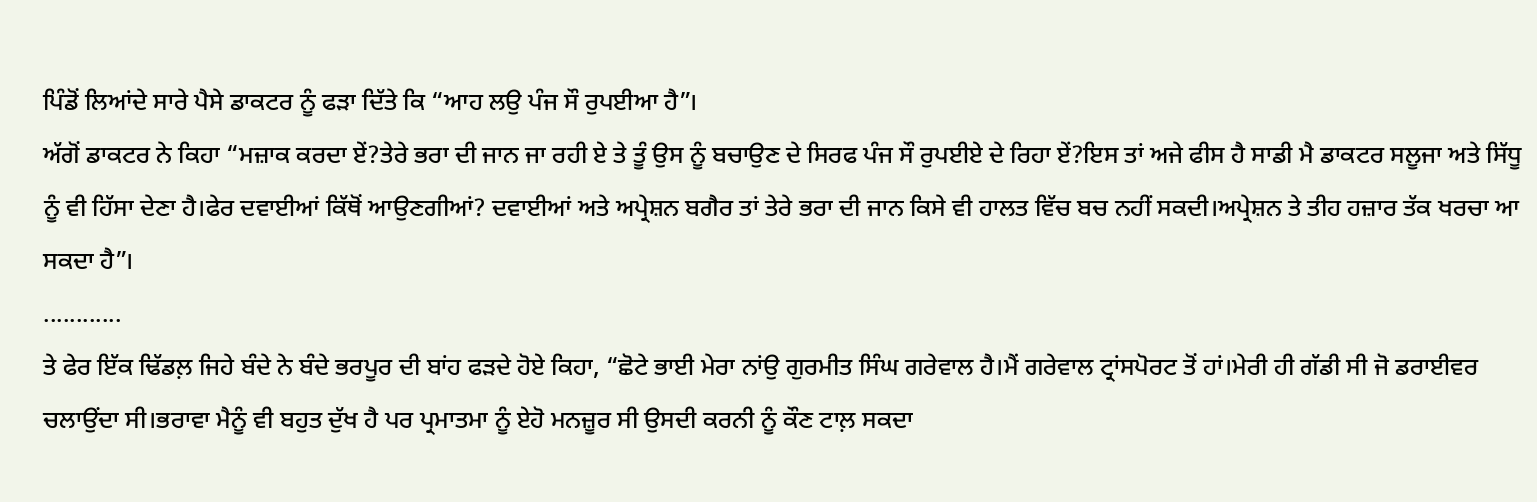ਪਿੰਡੋਂ ਲਿਆਂਦੇ ਸਾਰੇ ਪੈਸੇ ਡਾਕਟਰ ਨੂੰ ਫੜਾ ਦਿੱਤੇ ਕਿ “ਆਹ ਲਉ ਪੰਜ ਸੌ ਰੁਪਈਆ ਹੈ”।
ਅੱਗੋਂ ਡਾਕਟਰ ਨੇ ਕਿਹਾ “ਮਜ਼ਾਕ ਕਰਦਾ ਏਂ?ਤੇਰੇ ਭਰਾ ਦੀ ਜਾਨ ਜਾ ਰਹੀ ਏ ਤੇ ਤੂੰ ਉਸ ਨੂੰ ਬਚਾਉਣ ਦੇ ਸਿਰਫ ਪੰਜ ਸੌ ਰੁਪਈਏ ਦੇ ਰਿਹਾ ਏਂ?ਇਸ ਤਾਂ ਅਜੇ ਫੀਸ ਹੈ ਸਾਡੀ ਮੈ ਡਾਕਟਰ ਸਲੂਜਾ ਅਤੇ ਸਿੱਧੂ ਨੂੰ ਵੀ ਹਿੱਸਾ ਦੇਣਾ ਹੈ।ਫੇਰ ਦਵਾਈਆਂ ਕਿੱਥੋਂ ਆਉਣਗੀਆਂ? ਦਵਾਈਆਂ ਅਤੇ ਅਪ੍ਰੇਸ਼ਨ ਬਗੈਰ ਤਾਂ ਤੇਰੇ ਭਰਾ ਦੀ ਜਾਨ ਕਿਸੇ ਵੀ ਹਾਲਤ ਵਿੱਚ ਬਚ ਨਹੀਂ ਸਕਦੀ।ਅਪ੍ਰੇਸ਼ਨ ਤੇ ਤੀਹ ਹਜ਼ਾਰ ਤੱਕ ਖਰਚਾ ਆ ਸਕਦਾ ਹੈ”।
............
ਤੇ ਫੇਰ ਇੱਕ ਢਿੱਡਲ਼ ਜਿਹੇ ਬੰਦੇ ਨੇ ਬੰਦੇ ਭਰਪੂਰ ਦੀ ਬਾਂਹ ਫੜਦੇ ਹੋਏ ਕਿਹਾ, “ਛੋਟੇ ਭਾਈ ਮੇਰਾ ਨਾਂਉ ਗੁਰਮੀਤ ਸਿੰਘ ਗਰੇਵਾਲ ਹੈ।ਮੈਂ ਗਰੇਵਾਲ ਟ੍ਰਾਂਸਪੋਰਟ ਤੋਂ ਹਾਂ।ਮੇਰੀ ਹੀ ਗੱਡੀ ਸੀ ਜੋ ਡਰਾਈਵਰ ਚਲਾਉਂਦਾ ਸੀ।ਭਰਾਵਾ ਮੈਨੂੰ ਵੀ ਬਹੁਤ ਦੁੱਖ ਹੈ ਪਰ ਪ੍ਰਮਾਤਮਾ ਨੂੰ ਏਹੋ ਮਨਜ਼ੂਰ ਸੀ ਉਸਦੀ ਕਰਨੀ ਨੂੰ ਕੌਣ ਟਾਲ਼ ਸਕਦਾ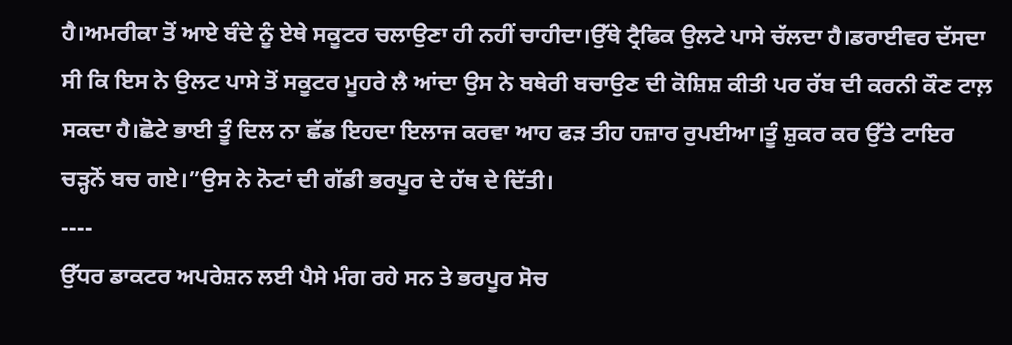ਹੈ।ਅਮਰੀਕਾ ਤੋਂ ਆਏ ਬੰਦੇ ਨੂੰ ਏਥੇ ਸਕੂਟਰ ਚਲਾਉਣਾ ਹੀ ਨਹੀਂ ਚਾਹੀਦਾ।ਉੱਥੇ ਟ੍ਰੈਫਿਕ ਉਲਟੇ ਪਾਸੇ ਚੱਲਦਾ ਹੈ।ਡਰਾਈਵਰ ਦੱਸਦਾ ਸੀ ਕਿ ਇਸ ਨੇ ਉਲਟ ਪਾਸੇ ਤੋਂ ਸਕੂਟਰ ਮੂਹਰੇ ਲੈ ਆਂਦਾ ਉਸ ਨੇ ਬਥੇਰੀ ਬਚਾਉਣ ਦੀ ਕੋਸ਼ਿਸ਼ ਕੀਤੀ ਪਰ ਰੱਬ ਦੀ ਕਰਨੀ ਕੌਣ ਟਾਲ਼ ਸਕਦਾ ਹੈ।ਛੋਟੇ ਭਾਈ ਤੂੰ ਦਿਲ ਨਾ ਛੱਡ ਇਹਦਾ ਇਲਾਜ ਕਰਵਾ ਆਹ ਫੜ ਤੀਹ ਹਜ਼ਾਰ ਰੁਪਈਆ।ਤੂੰ ਸ਼ੁਕਰ ਕਰ ਉੱਤੇ ਟਾਇਰ ਚੜ੍ਹਨੋਂ ਬਚ ਗਏ।”ਉਸ ਨੇ ਨੋਟਾਂ ਦੀ ਗੱਡੀ ਭਰਪੂਰ ਦੇ ਹੱਥ ਦੇ ਦਿੱਤੀ।
----
ਉੱਧਰ ਡਾਕਟਰ ਅਪਰੇਸ਼ਨ ਲਈ ਪੈਸੇ ਮੰਗ ਰਹੇ ਸਨ ਤੇ ਭਰਪੂਰ ਸੋਚ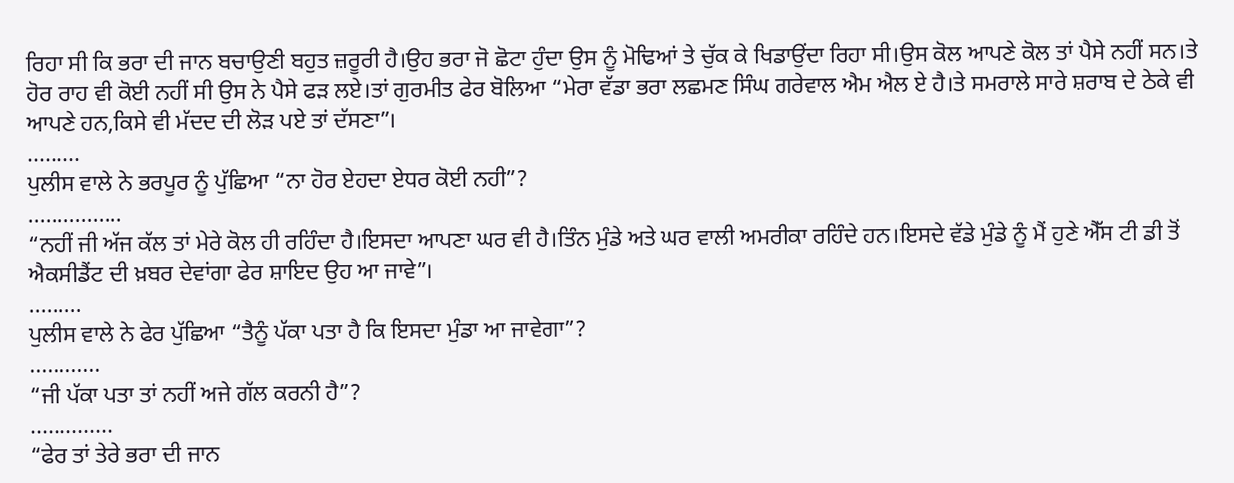ਰਿਹਾ ਸੀ ਕਿ ਭਰਾ ਦੀ ਜਾਨ ਬਚਾਉਣੀ ਬਹੁਤ ਜ਼ਰੂਰੀ ਹੈ।ਉਹ ਭਰਾ ਜੋ ਛੋਟਾ ਹੁੰਦਾ ਉਸ ਨੂੰ ਮੋਢਿਆਂ ਤੇ ਚੁੱਕ ਕੇ ਖਿਡਾਉਂਦਾ ਰਿਹਾ ਸੀ।ਉਸ ਕੋਲ ਆਪਣੇ ਕੋਲ ਤਾਂ ਪੈਸੇ ਨਹੀਂ ਸਨ।ਤੇ ਹੋਰ ਰਾਹ ਵੀ ਕੋਈ ਨਹੀਂ ਸੀ ਉਸ ਨੇ ਪੈਸੇ ਫੜ ਲਏ।ਤਾਂ ਗੁਰਮੀਤ ਫੇਰ ਬੋਲਿਆ “ਮੇਰਾ ਵੱਡਾ ਭਰਾ ਲਛਮਣ ਸਿੰਘ ਗਰੇਵਾਲ ਐਮ ਐਲ ਏ ਹੈ।ਤੇ ਸਮਰਾਲੇ ਸਾਰੇ ਸ਼ਰਾਬ ਦੇ ਠੇਕੇ ਵੀ ਆਪਣੇ ਹਨ,ਕਿਸੇ ਵੀ ਮੱਦਦ ਦੀ ਲੋੜ ਪਏ ਤਾਂ ਦੱਸਣਾ”।
.........
ਪੁਲੀਸ ਵਾਲੇ ਨੇ ਭਰਪੂਰ ਨੂੰ ਪੁੱਛਿਆ “ਨਾ ਹੋਰ ਏਹਦਾ ਏਧਰ ਕੋਈ ਨਹੀ”?
................
“ਨਹੀਂ ਜੀ ਅੱਜ ਕੱਲ ਤਾਂ ਮੇਰੇ ਕੋਲ ਹੀ ਰਹਿੰਦਾ ਹੈ।ਇਸਦਾ ਆਪਣਾ ਘਰ ਵੀ ਹੈ।ਤਿੰਨ ਮੁੰਡੇ ਅਤੇ ਘਰ ਵਾਲੀ ਅਮਰੀਕਾ ਰਹਿੰਦੇ ਹਨ।ਇਸਦੇ ਵੱਡੇ ਮੁੰਡੇ ਨੂੰ ਮੈਂ ਹੁਣੇ ਐੱਸ ਟੀ ਡੀ ਤੋਂ ਐਕਸੀਡੈਂਟ ਦੀ ਖ਼ਬਰ ਦੇਵਾਂਗਾ ਫੇਰ ਸ਼ਾਇਦ ਉਹ ਆ ਜਾਵੇ”।
.........
ਪੁਲੀਸ ਵਾਲੇ ਨੇ ਫੇਰ ਪੁੱਛਿਆ “ਤੈਨੂੰ ਪੱਕਾ ਪਤਾ ਹੈ ਕਿ ਇਸਦਾ ਮੁੰਡਾ ਆ ਜਾਵੇਗਾ”?
............
“ਜੀ ਪੱਕਾ ਪਤਾ ਤਾਂ ਨਹੀਂ ਅਜੇ ਗੱਲ ਕਰਨੀ ਹੈ”?
..............
“ਫੇਰ ਤਾਂ ਤੇਰੇ ਭਰਾ ਦੀ ਜਾਨ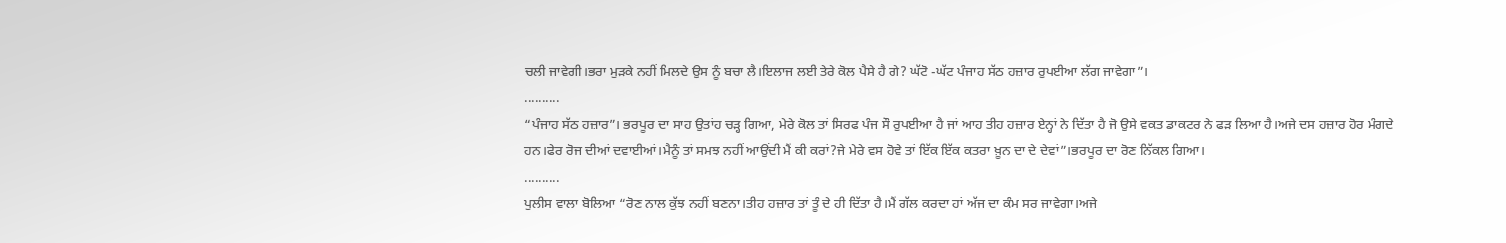ਚਲੀ ਜਾਵੇਗੀ।ਭਰਾ ਮੁੜਕੇ ਨਹੀਂ ਮਿਲਦੇ ਉਸ ਨੂੰ ਬਚਾ ਲੈ।ਇਲਾਜ ਲਈ ਤੇਰੇ ਕੋਲ ਪੈਸੇ ਹੈ ਗੇ? ਘੱਟੋ -ਘੱਟ ਪੰਜਾਹ ਸੱਠ ਹਜ਼ਾਰ ਰੁਪਈਆ ਲੱਗ ਜਾਵੇਗਾ”।
..........
“ਪੰਜਾਹ ਸੱਠ ਹਜ਼ਾਰ”। ਭਰਪੂਰ ਦਾ ਸਾਹ ਉਤਾਂਹ ਚੜ੍ਹ ਗਿਆ, ਮੇਰੇ ਕੋਲ ਤਾਂ ਸਿਰਫ ਪੰਜ ਸੌ ਰੁਪਈਆ ਹੈ ਜਾਂ ਆਹ ਤੀਹ ਹਜ਼ਾਰ ਏਨ੍ਹਾਂ ਨੇ ਦਿੱਤਾ ਹੈ ਜੋ ਉਸੇ ਵਕਤ ਡਾਕਟਰ ਨੇ ਫੜ ਲਿਆ ਹੈ।ਅਜੇ ਦਸ ਹਜ਼ਾਰ ਹੋਰ ਮੰਗਦੇ ਹਨ।ਫੇਰ ਰੋਜ ਦੀਆਂ ਦਵਾਈਆਂ।ਮੈਨੂੰ ਤਾਂ ਸਮਝ ਨਹੀਂ ਆਉਂਦੀ ਮੈਂ ਕੀ ਕਰਾਂ?ਜੇ ਮੇਰੇ ਵਸ ਹੋਵੇ ਤਾਂ ਇੱਕ ਇੱਕ ਕਤਰਾ ਖ਼ੂਨ ਦਾ ਦੇ ਦੇਵਾਂ”।ਭਰਪੂਰ ਦਾ ਰੋਣ ਨਿੱਕਲ ਗਿਆ।
..........
ਪੁਲੀਸ ਵਾਲਾ ਬੋਲਿਆ “ਰੋਣ ਨਾਲ ਕੁੱਝ ਨਹੀਂ ਬਣਨਾ।ਤੀਹ ਹਜ਼ਾਰ ਤਾਂ ਤੂੰ ਦੇ ਹੀ ਦਿੱਤਾ ਹੈ।ਮੈਂ ਗੱਲ ਕਰਦਾ ਹਾਂ ਅੱਜ ਦਾ ਕੰਮ ਸਰ ਜਾਵੇਗਾ।ਅਜੇ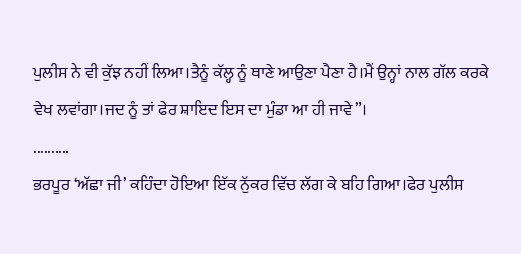ਪੁਲੀਸ ਨੇ ਵੀ ਕੁੱਝ ਨਹੀਂ ਲਿਆ।ਤੈਨੂੰ ਕੱਲ੍ਹ ਨੂੰ ਥਾਣੇ ਆਉਣਾ ਪੈਣਾ ਹੈ।ਮੈਂ ਉਨ੍ਹਾਂ ਨਾਲ ਗੱਲ ਕਰਕੇ ਵੇਖ ਲਵਾਂਗਾ।ਜਦ ਨੂੰ ਤਾਂ ਫੇਰ ਸ਼ਾਇਦ ਇਸ ਦਾ ਮੁੰਡਾ ਆ ਹੀ ਜਾਵੇ”।
..........
ਭਰਪੂਰ ‘ਅੱਛਾ ਜੀ’ ਕਹਿੰਦਾ ਹੋਇਆ ਇੱਕ ਨੁੱਕਰ ਵਿੱਚ ਲੱਗ ਕੇ ਬਹਿ ਗਿਆ।ਫੇਰ ਪੁਲੀਸ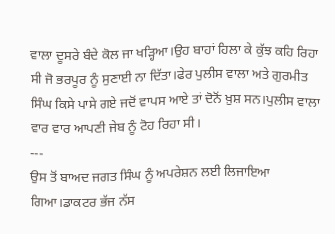ਵਾਲਾ ਦੂਸਰੇ ਬੰਦੇ ਕੋਲ ਜਾ ਖੜ੍ਹਿਆ।ਉਹ ਬਾਹਾਂ ਹਿਲਾ ਕੇ ਕੁੱਝ ਕਹਿ ਰਿਹਾ ਸੀ ਜੋ ਭਰਪੂਰ ਨੂੰ ਸੁਣਾਈ ਨਾ ਦਿੱਤਾ।ਫੇਰ ਪੁਲੀਸ ਵਾਲਾ ਅਤੇ ਗੁਰਮੀਤ ਸਿੰਘ ਕਿਸੇ ਪਾਸੇ ਗਏ ਜਦੋਂ ਵਾਪਸ ਆਏ ਤਾਂ ਦੋਨੋਂ ਖ਼ੁਸ਼ ਸਨ।ਪੁਲੀਸ ਵਾਲਾ ਵਾਰ ਵਾਰ ਆਪਣੀ ਜੇਬ ਨੂੰ ਟੋਹ ਰਿਹਾ ਸੀ।
---
ਉਸ ਤੋਂ ਬਾਅਦ ਜਗਤ ਸਿੰਘ ਨੂੰ ਅਪਰੇਸ਼ਨ ਲਈ ਲਿਜਾਇਆ ਗਿਆ।ਡਾਕਟਰ ਭੱਜ ਨੱਸ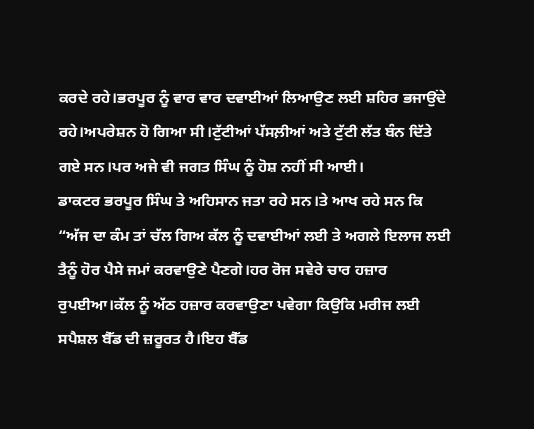ਕਰਦੇ ਰਹੇ।ਭਰਪੂਰ ਨੂੰ ਵਾਰ ਵਾਰ ਦਵਾਈਆਂ ਲਿਆਉਣ ਲਈ ਸ਼ਹਿਰ ਭਜਾਉਂਦੇ ਰਹੇ।ਅਪਰੇਸ਼ਨ ਹੋ ਗਿਆ ਸੀ।ਟੁੱਟੀਆਂ ਪੱਸਲ਼ੀਆਂ ਅਤੇ ਟੁੱਟੀ ਲੱਤ ਬੰਨ ਦਿੱਤੇ ਗਏ ਸਨ।ਪਰ ਅਜੇ ਵੀ ਜਗਤ ਸਿੰਘ ਨੂੰ ਹੋਸ਼ ਨਹੀਂ ਸੀ ਆਈ।
ਡਾਕਟਰ ਭਰਪੂਰ ਸਿੰਘ ਤੇ ਅਹਿਸਾਨ ਜਤਾ ਰਹੇ ਸਨ।ਤੇ ਆਖ ਰਹੇ ਸਨ ਕਿ “ਅੱਜ ਦਾ ਕੰਮ ਤਾਂ ਚੱਲ ਗਿਅ ਕੱਲ ਨੂੰ ਦਵਾਈਆਂ ਲਈ ਤੇ ਅਗਲੇ ਇਲਾਜ ਲਈ ਤੈਨੂੰ ਹੋਰ ਪੈਸੇ ਜਮਾਂ ਕਰਵਾਉਣੇ ਪੈਣਗੇ।ਹਰ ਰੋਜ ਸਵੇਰੇ ਚਾਰ ਹਜ਼ਾਰ ਰੁਪਈਆ।ਕੱਲ ਨੂੰ ਅੱਠ ਹਜ਼ਾਰ ਕਰਵਾਉਣਾ ਪਵੇਗਾ ਕਿਉਕਿ ਮਰੀਜ ਲਈ ਸਪੈਸ਼ਲ ਬੈੱਡ ਦੀ ਜ਼ਰੂਰਤ ਹੈ।ਇਹ ਬੈੱਡ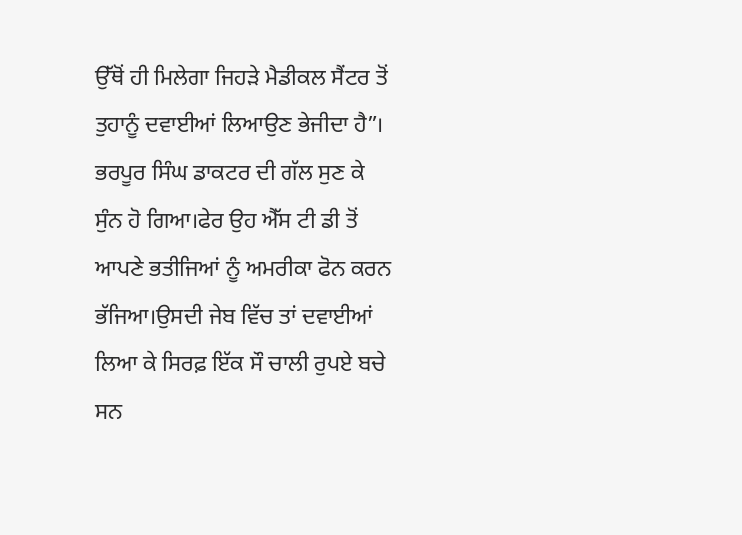ਉੱਥੋਂ ਹੀ ਮਿਲੇਗਾ ਜਿਹੜੇ ਮੈਡੀਕਲ ਸੈਂਟਰ ਤੋਂ ਤੁਹਾਨੂੰ ਦਵਾਈਆਂ ਲਿਆਉਣ ਭੇਜੀਦਾ ਹੈ”।
ਭਰਪੂਰ ਸਿੰਘ ਡਾਕਟਰ ਦੀ ਗੱਲ ਸੁਣ ਕੇ ਸੁੰਨ ਹੋ ਗਿਆ।ਫੇਰ ਉਹ ਐੱਸ ਟੀ ਡੀ ਤੋਂ ਆਪਣੇ ਭਤੀਜਿਆਂ ਨੂੰ ਅਮਰੀਕਾ ਫੋਨ ਕਰਨ ਭੱਜਿਆ।ਉਸਦੀ ਜੇਬ ਵਿੱਚ ਤਾਂ ਦਵਾਈਆਂ ਲਿਆ ਕੇ ਸਿਰਫ਼ ਇੱਕ ਸੌ ਚਾਲੀ ਰੁਪਏ ਬਚੇ ਸਨ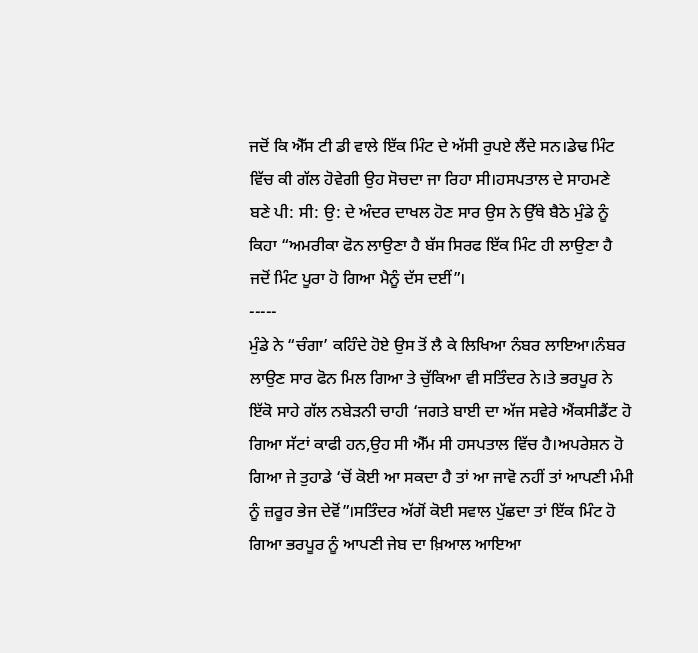ਜਦੋਂ ਕਿ ਐੱਸ ਟੀ ਡੀ ਵਾਲੇ ਇੱਕ ਮਿੰਟ ਦੇ ਅੱਸੀ ਰੁਪਏ ਲੈਂਦੇ ਸਨ।ਡੇਢ ਮਿੰਟ ਵਿੱਚ ਕੀ ਗੱਲ ਹੋਵੇਗੀ ਉਹ ਸੋਚਦਾ ਜਾ ਰਿਹਾ ਸੀ।ਹਸਪਤਾਲ ਦੇ ਸਾਹਮਣੇ ਬਣੇ ਪੀ: ਸੀ: ਉ: ਦੇ ਅੰਦਰ ਦਾਖਲ ਹੋਣ ਸਾਰ ਉਸ ਨੇ ਉੱਥੇ ਬੈਠੇ ਮੁੰਡੇ ਨੂੰ ਕਿਹਾ “ਅਮਰੀਕਾ ਫੋਨ ਲਾਉਣਾ ਹੈ ਬੱਸ ਸਿਰਫ ਇੱਕ ਮਿੰਟ ਹੀ ਲਾਉਣਾ ਹੈ ਜਦੋਂ ਮਿੰਟ ਪੂਰਾ ਹੋ ਗਿਆ ਮੈਨੂੰ ਦੱਸ ਦਈਂ”।
-----
ਮੁੰਡੇ ਨੇ “ਚੰਗਾ’ ਕਹਿੰਦੇ ਹੋਏ ਉਸ ਤੋਂ ਲੈ ਕੇ ਲਿਖਿਆ ਨੰਬਰ ਲਾਇਆ।ਨੰਬਰ ਲਾਉਣ ਸਾਰ ਫੋਨ ਮਿਲ ਗਿਆ ਤੇ ਚੁੱਕਿਆ ਵੀ ਸਤਿੰਦਰ ਨੇ।ਤੇ ਭਰਪੂਰ ਨੇ ਇੱਕੋ ਸਾਹੇ ਗੱਲ ਨਬੇੜਨੀ ਚਾਹੀ ‘ਜਗਤੇ ਬਾਈ ਦਾ ਅੱਜ ਸਵੇਰੇ ਐਂਕਸੀਡੈਂਟ ਹੋ ਗਿਆ ਸੱਟਾਂ ਕਾਫੀ ਹਨ,ਉਹ ਸੀ ਐੱਮ ਸੀ ਹਸਪਤਾਲ ਵਿੱਚ ਹੈ।ਅਪਰੇਸ਼ਨ ਹੋ ਗਿਆ ਜੇ ਤੁਹਾਡੇ ‘ਚੋਂ ਕੋਈ ਆ ਸਕਦਾ ਹੈ ਤਾਂ ਆ ਜਾਵੋ ਨਹੀਂ ਤਾਂ ਆਪਣੀ ਮੰਮੀ ਨੂੰ ਜ਼ਰੂਰ ਭੇਜ ਦੇਵੋਂ”।ਸਤਿੰਦਰ ਅੱਗੋਂ ਕੋਈ ਸਵਾਲ ਪੁੱਛਦਾ ਤਾਂ ਇੱਕ ਮਿੰਟ ਹੋ ਗਿਆ ਭਰਪੂਰ ਨੂੰ ਆਪਣੀ ਜੇਬ ਦਾ ਖ਼ਿਆਲ ਆਇਆ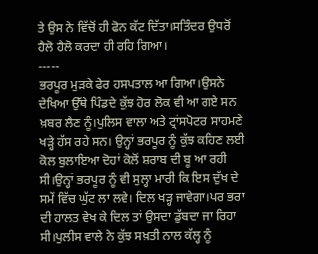ਤੇ ਉਸ ਨੇ ਵਿੱਚੋਂ ਹੀ ਫੋਨ ਕੱਟ ਦਿੱਤਾ।ਸਤਿੰਦਰ ਉਧਰੋਂ ਹੈਲੋ ਹੈਲੋ ਕਰਦਾ ਹੀ ਰਹਿ ਗਿਆ।
-----
ਭਰਪੂਰ ਮੁੜਕੇ ਫੇਰ ਹਸਪਤਾਲ ਆ ਗਿਆ।ਉਸਨੇ ਦੇਖਿਆ ਉੱਥੇ ਪਿੰਡਦੇ ਕੁੱਝ ਹੋਰ ਲੋਕ ਵੀ ਆ ਗਏ ਸਨ ਖ਼ਬਰ ਲੈਣ ਨੂੰ।ਪੁਲਿਸ ਵਾਲਾ ਅਤੇ ਟ੍ਰਾਂਸਪੋਟਰ ਸਾਹਮਣੇ ਖੜ੍ਹੇ ਹੱਸ ਰਹੇ ਸਨ। ਉਨ੍ਹਾਂ ਭਰਪੂਰ ਨੂੰ ਕੁੱਝ ਕਹਿਣ ਲਈ ਕੋਲ ਬੁਲਾਇਆ ਦੋਹਾਂ ਕੋਲੋਂ ਸ਼ਰਾਬ ਦੀ ਬੂ ਆ ਰਹੀ ਸੀ।ਉਨ੍ਹਾਂ ਭਰਪੂਰ ਨੂੰ ਵੀ ਸੁਲ੍ਹਾ ਮਾਰੀ ਕਿ ਇਸ ਦੁੱਖ ਦੇ ਸਮੇਂ ਵਿੱਚ ਘੁੱਟ ਲਾ ਲਵੇ। ਦਿਲ ਖੜ੍ਹ ਜਾਵੇਗਾ।ਪਰ ਭਰਾ ਦੀ ਹਾਲਤ ਵੇਖ ਕੇ ਦਿਲ ਤਾਂ ਉਸਦਾ ਡੁੱਬਦਾ ਜਾ ਰਿਹਾ ਸੀ।ਪੁਲੀਸ ਵਾਲੇ ਨੇ ਕੁੱਝ ਸਖ਼ਤੀ ਨਾਲ ਕੱਲ੍ਹ ਨੂੰ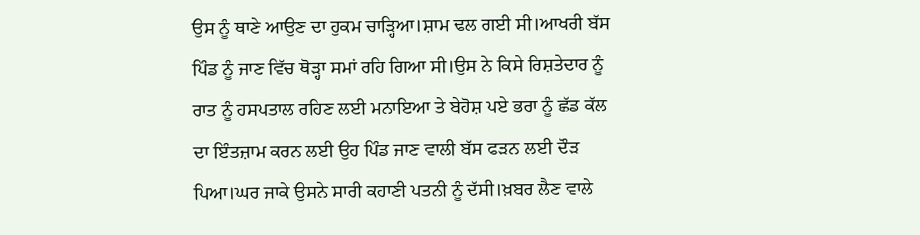ਉਸ ਨੂੰ ਥਾਣੇ ਆਉਣ ਦਾ ਹੁਕਮ ਚਾੜ੍ਹਿਆ।ਸ਼ਾਮ ਢਲ ਗਈ ਸੀ।ਆਖਰੀ ਬੱਸ ਪਿੰਡ ਨੂੰ ਜਾਣ ਵਿੱਚ ਥੋੜ੍ਹਾ ਸਮਾਂ ਰਹਿ ਗਿਆ ਸੀ।ਉਸ ਨੇ ਕਿਸੇ ਰਿਸ਼ਤੇਦਾਰ ਨੂੰ ਰਾਤ ਨੂੰ ਹਸਪਤਾਲ ਰਹਿਣ ਲਈ ਮਨਾਇਆ ਤੇ ਬੇਹੋਸ਼ ਪਏ ਭਰਾ ਨੂੰ ਛੱਡ ਕੱਲ ਦਾ ਇੰਤਜ਼ਾਮ ਕਰਨ ਲਈ ਉਹ ਪਿੰਡ ਜਾਣ ਵਾਲੀ ਬੱਸ ਫੜਨ ਲਈ ਦੌੜ ਪਿਆ।ਘਰ ਜਾਕੇ ਉਸਨੇ ਸਾਰੀ ਕਹਾਣੀ ਪਤਨੀ ਨੂੰ ਦੱਸੀ।ਖ਼ਬਰ ਲੈਣ ਵਾਲੇ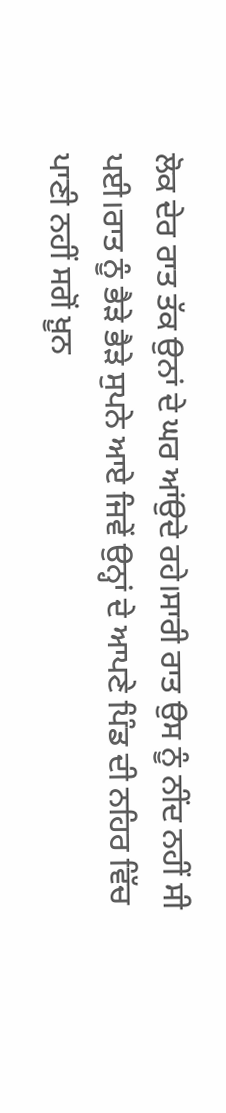ਲੋਕ ਦੇਰ ਰਾਤ ਤੱਕ ਉਨਾਂ ਦੇ ਘਰ ਆਂਉਦੇ ਰਹੇ।ਸਾਰੀ ਰਾਤ ਉਸ ਨੂੰ ਨੀਂਦ ਨਹੀਂ ਸੀ ਪਈ।ਰਾਤ ਨੂੰ ਭੈੜੇ ਭੈੜੇ ਸੁਪਨੇ ਆਏ ਜਿਵੇਂ ਉਨ੍ਹਾਂ ਦੇ ਆਪਣੇ ਪਿੰਡ ਦੀ ਨਹਿਰ ਵਿੱਚ ਪਾਣੀ ਨਹੀਂ ਸਗੋਂ ਖ਼ੂਨ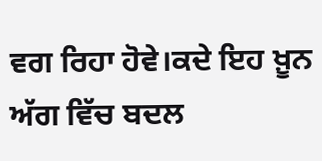ਵਗ ਰਿਹਾ ਹੋਵੇ।ਕਦੇ ਇਹ ਖ਼ੂਨ ਅੱਗ ਵਿੱਚ ਬਦਲ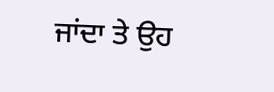ਜਾਂਦਾ ਤੇ ਉਹ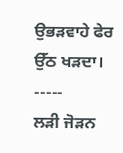ਉਭੜਵਾਹੇ ਫੇਰ ਉੱਠ ਖੜਦਾ।
-----
ਲੜੀ ਜੋੜਨ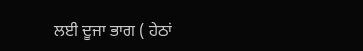ਲਈ ਦੂਜਾ ਭਾਗ ( ਹੇਠਾਂ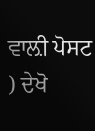ਵਾਲ਼ੀ ਪੋਸਟ ) ਦੇਖੋ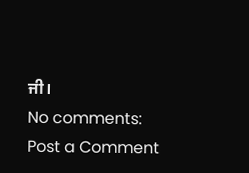ਜੀ।
No comments:
Post a Comment